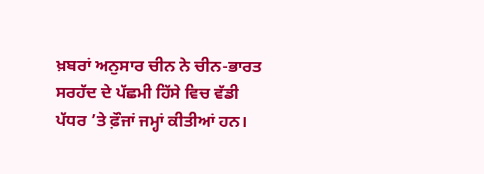ਖ਼ਬਰਾਂ ਅਨੁਸਾਰ ਚੀਨ ਨੇ ਚੀਨ-ਭਾਰਤ ਸਰਹੱਦ ਦੇ ਪੱਛਮੀ ਹਿੱਸੇ ਵਿਚ ਵੱਡੀ ਪੱਧਰ ’ਤੇ ਫ਼ੌਜਾਂ ਜਮ੍ਹਾਂ ਕੀਤੀਆਂ ਹਨ।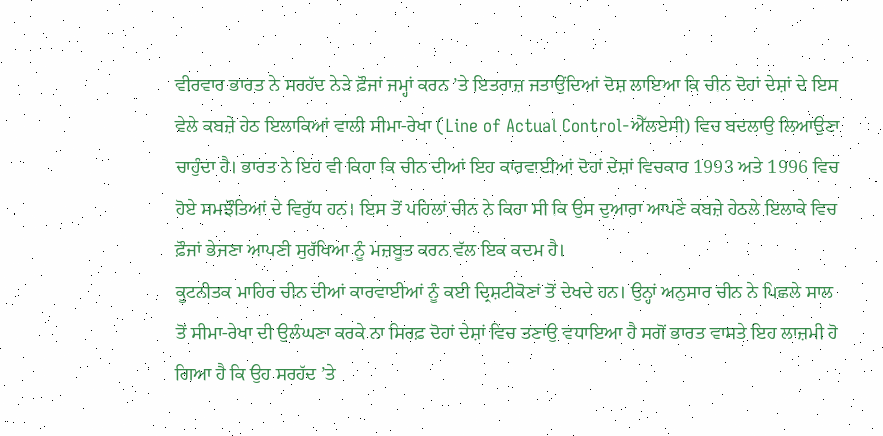ਵੀਰਵਾਰ ਭਾਰਤ ਨੇ ਸਰਹੱਦ ਨੇੜੇ ਫ਼ੌਜਾਂ ਜਮ੍ਹਾਂ ਕਰਨ ’ਤੇ ਇਤਰਾਜ਼ ਜਤਾਉਂਦਿਆਂ ਦੋਸ਼ ਲਾਇਆ ਕਿ ਚੀਨ ਦੋਹਾਂ ਦੇਸ਼ਾਂ ਦੇ ਇਸ ਵੇਲੇ ਕਬਜ਼ੇ ਹੇਠ ਇਲਾਕਿਆਂ ਵਾਲੀ ਸੀਮਾ-ਰੇਖਾ (Line of Actual Control-ਐੱਲਏਸੀ) ਵਿਚ ਬਦਲਾਉ ਲਿਆਉਣਾ ਚਾਹੁੰਦਾ ਹੈ। ਭਾਰਤ ਨੇ ਇਹ ਵੀ ਕਿਹਾ ਕਿ ਚੀਨ ਦੀਆਂ ਇਹ ਕਾਰਵਾਈਆਂ ਦੋਹਾਂ ਦੇਸ਼ਾਂ ਵਿਚਕਾਰ 1993 ਅਤੇ 1996 ਵਿਚ ਹੋਏ ਸਮਝੌਤਿਆਂ ਦੇ ਵਿਰੁੱਧ ਹਨ। ਇਸ ਤੋਂ ਪਹਿਲਾਂ ਚੀਨ ਨੇ ਕਿਹਾ ਸੀ ਕਿ ਉਸ ਦੁਆਰਾ ਆਪਣੇ ਕਬਜ਼ੇ ਹੇਠਲੇ ਇਲਾਕੇ ਵਿਚ ਫ਼ੌਜਾਂ ਭੇਜਣਾ ਆਪਣੀ ਸੁਰੱਖਿਆ ਨੂੰ ਮਜ਼ਬੂਤ ਕਰਨ ਵੱਲ ਇਕ ਕਦਮ ਹੈ।
ਕੂਟਨੀਤਕ ਮਾਹਿਰ ਚੀਨ ਦੀਆਂ ਕਾਰਵਾਈਆਂ ਨੂੰ ਕਈ ਦ੍ਰਿਸ਼ਟੀਕੋਣਾਂ ਤੋਂ ਦੇਖਦੇ ਹਨ। ਉਨ੍ਹਾਂ ਅਨੁਸਾਰ ਚੀਨ ਨੇ ਪਿਛਲੇ ਸਾਲ ਤੋਂ ਸੀਮਾ-ਰੇਖਾ ਦੀ ਉਲੰਘਣਾ ਕਰਕੇ ਨਾ ਸਿਰਫ਼ ਦੋਹਾਂ ਦੇਸ਼ਾਂ ਵਿਚ ਤਣਾਉ ਵਧਾਇਆ ਹੈ ਸਗੋਂ ਭਾਰਤ ਵਾਸਤੇ ਇਹ ਲਾਜ਼ਮੀ ਹੋ ਗਿਆ ਹੈ ਕਿ ਉਹ ਸਰਹੱਦ ’ਤੇ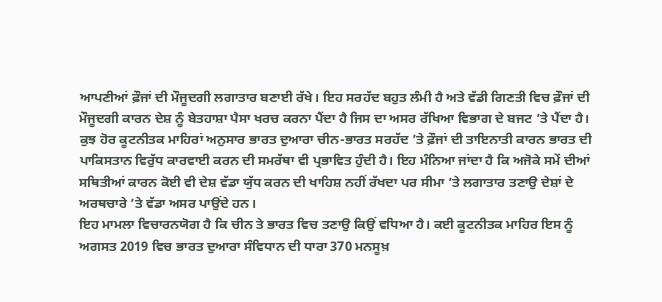ਆਪਣੀਆਂ ਫ਼ੌਜਾਂ ਦੀ ਮੌਜੂਦਗੀ ਲਗਾਤਾਰ ਬਣਾਈ ਰੱਖੇ। ਇਹ ਸਰਹੱਦ ਬਹੁਤ ਲੰਮੀ ਹੈ ਅਤੇ ਵੱਡੀ ਗਿਣਤੀ ਵਿਚ ਫ਼ੌਜਾਂ ਦੀ ਮੌਜੂਦਗੀ ਕਾਰਨ ਦੇਸ਼ ਨੂੰ ਬੇਤਹਾਸ਼ਾ ਪੈਸਾ ਖਰਚ ਕਰਨਾ ਪੈਂਦਾ ਹੈ ਜਿਸ ਦਾ ਅਸਰ ਰੱਖਿਆ ਵਿਭਾਗ ਦੇ ਬਜਟ ’ਤੇ ਪੈਂਦਾ ਹੈ। ਕੁਝ ਹੋਰ ਕੂਟਨੀਤਕ ਮਾਹਿਰਾਂ ਅਨੁਸਾਰ ਭਾਰਤ ਦੁਆਰਾ ਚੀਨ-ਭਾਰਤ ਸਰਹੱਦ ’ਤੇ ਫ਼ੌਜਾਂ ਦੀ ਤਾਇਨਾਤੀ ਕਾਰਨ ਭਾਰਤ ਦੀ ਪਾਕਿਸਤਾਨ ਵਿਰੁੱਧ ਕਾਰਵਾਈ ਕਰਨ ਦੀ ਸਮਰੱਥਾ ਵੀ ਪ੍ਰਭਾਵਿਤ ਹੁੰਦੀ ਹੈ। ਇਹ ਮੰਨਿਆ ਜਾਂਦਾ ਹੈ ਕਿ ਅਜੋਕੇ ਸਮੇਂ ਦੀਆਂ ਸਥਿਤੀਆਂ ਕਾਰਨ ਕੋਈ ਵੀ ਦੇਸ਼ ਵੱਡਾ ਯੁੱਧ ਕਰਨ ਦੀ ਖਾਹਿਸ਼ ਨਹੀਂ ਰੱਖਦਾ ਪਰ ਸੀਮਾ ’ਤੇ ਲਗਾਤਾਰ ਤਣਾਉ ਦੇਸ਼ਾਂ ਦੇ ਅਰਥਚਾਰੇ ’ਤੇ ਵੱਡਾ ਅਸਰ ਪਾਉਂਦੇ ਹਨ।
ਇਹ ਮਾਮਲਾ ਵਿਚਾਰਨਯੋਗ ਹੈ ਕਿ ਚੀਨ ਤੇ ਭਾਰਤ ਵਿਚ ਤਣਾਉ ਕਿਉਂ ਵਧਿਆ ਹੈ। ਕਈ ਕੂਟਨੀਤਕ ਮਾਹਿਰ ਇਸ ਨੂੰ ਅਗਸਤ 2019 ਵਿਚ ਭਾਰਤ ਦੁਆਰਾ ਸੰਵਿਧਾਨ ਦੀ ਧਾਰਾ 370 ਮਨਸੂਖ਼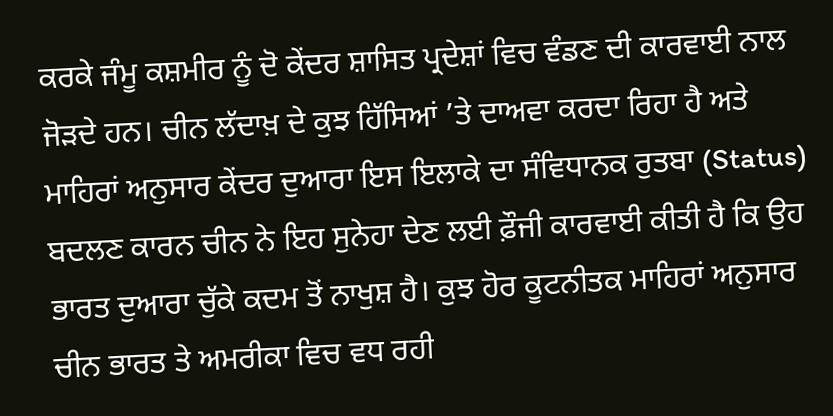ਕਰਕੇ ਜੰਮੂ ਕਸ਼ਮੀਰ ਨੂੰ ਦੋ ਕੇਂਦਰ ਸ਼ਾਸਿਤ ਪ੍ਰਦੇਸ਼ਾਂ ਵਿਚ ਵੰਡਣ ਦੀ ਕਾਰਵਾਈ ਨਾਲ ਜੋੜਦੇ ਹਨ। ਚੀਨ ਲੱਦਾਖ਼ ਦੇ ਕੁਝ ਹਿੱਸਿਆਂ ’ਤੇ ਦਾਅਵਾ ਕਰਦਾ ਰਿਹਾ ਹੈ ਅਤੇ ਮਾਹਿਰਾਂ ਅਨੁਸਾਰ ਕੇਂਦਰ ਦੁਆਰਾ ਇਸ ਇਲਾਕੇ ਦਾ ਸੰਵਿਧਾਨਕ ਰੁਤਬਾ (Status) ਬਦਲਣ ਕਾਰਨ ਚੀਨ ਨੇ ਇਹ ਸੁਨੇਹਾ ਦੇਣ ਲਈ ਫ਼ੌਜੀ ਕਾਰਵਾਈ ਕੀਤੀ ਹੈ ਕਿ ਉਹ ਭਾਰਤ ਦੁਆਰਾ ਚੁੱਕੇ ਕਦਮ ਤੋਂ ਨਾਖੁਸ਼ ਹੈ। ਕੁਝ ਹੋਰ ਕੂਟਨੀਤਕ ਮਾਹਿਰਾਂ ਅਨੁਸਾਰ ਚੀਨ ਭਾਰਤ ਤੇ ਅਮਰੀਕਾ ਵਿਚ ਵਧ ਰਹੀ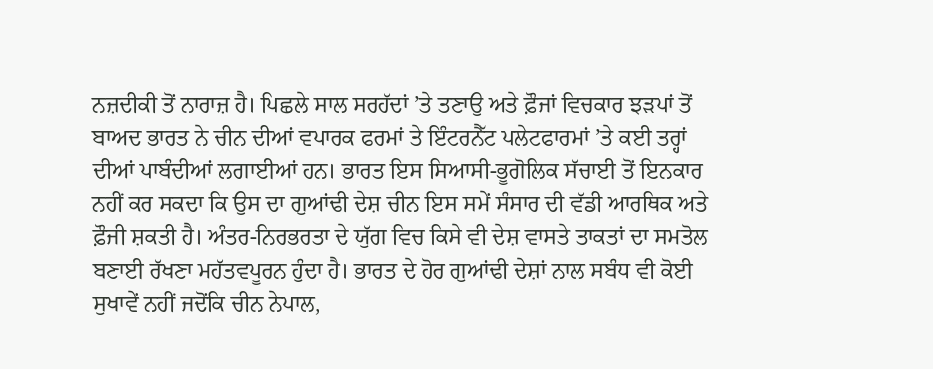ਨਜ਼ਦੀਕੀ ਤੋਂ ਨਾਰਾਜ਼ ਹੈ। ਪਿਛਲੇ ਸਾਲ ਸਰਹੱਦਾਂ ’ਤੇ ਤਣਾਉ ਅਤੇ ਫ਼ੌਜਾਂ ਵਿਚਕਾਰ ਝੜਪਾਂ ਤੋਂ ਬਾਅਦ ਭਾਰਤ ਨੇ ਚੀਨ ਦੀਆਂ ਵਪਾਰਕ ਫਰਮਾਂ ਤੇ ਇੰਟਰਨੈੱਟ ਪਲੇਟਫਾਰਮਾਂ ’ਤੇ ਕਈ ਤਰ੍ਹਾਂ ਦੀਆਂ ਪਾਬੰਦੀਆਂ ਲਗਾਈਆਂ ਹਨ। ਭਾਰਤ ਇਸ ਸਿਆਸੀ-ਭੂਗੋਲਿਕ ਸੱਚਾਈ ਤੋਂ ਇਨਕਾਰ ਨਹੀਂ ਕਰ ਸਕਦਾ ਕਿ ਉਸ ਦਾ ਗੁਆਂਢੀ ਦੇਸ਼ ਚੀਨ ਇਸ ਸਮੇਂ ਸੰਸਾਰ ਦੀ ਵੱਡੀ ਆਰਥਿਕ ਅਤੇ ਫ਼ੌਜੀ ਸ਼ਕਤੀ ਹੈ। ਅੰਤਰ-ਨਿਰਭਰਤਾ ਦੇ ਯੁੱਗ ਵਿਚ ਕਿਸੇ ਵੀ ਦੇਸ਼ ਵਾਸਤੇ ਤਾਕਤਾਂ ਦਾ ਸਮਤੋਲ ਬਣਾਈ ਰੱਖਣਾ ਮਹੱਤਵਪੂਰਨ ਹੁੰਦਾ ਹੈ। ਭਾਰਤ ਦੇ ਹੋਰ ਗੁਆਂਢੀ ਦੇਸ਼ਾਂ ਨਾਲ ਸਬੰਧ ਵੀ ਕੋਈ ਸੁਖਾਵੇਂ ਨਹੀਂ ਜਦੋਂਕਿ ਚੀਨ ਨੇਪਾਲ,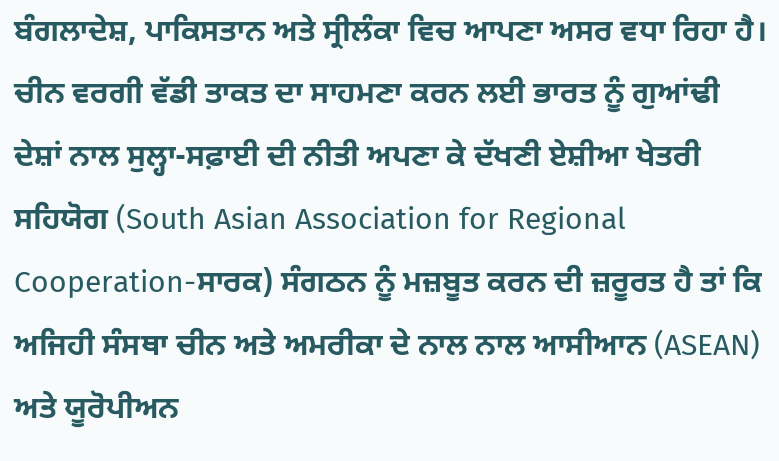ਬੰਗਲਾਦੇਸ਼, ਪਾਕਿਸਤਾਨ ਅਤੇ ਸ੍ਰੀਲੰਕਾ ਵਿਚ ਆਪਣਾ ਅਸਰ ਵਧਾ ਰਿਹਾ ਹੈ। ਚੀਨ ਵਰਗੀ ਵੱਡੀ ਤਾਕਤ ਦਾ ਸਾਹਮਣਾ ਕਰਨ ਲਈ ਭਾਰਤ ਨੂੰ ਗੁਆਂਢੀ ਦੇਸ਼ਾਂ ਨਾਲ ਸੁਲ੍ਹਾ-ਸਫ਼ਾਈ ਦੀ ਨੀਤੀ ਅਪਣਾ ਕੇ ਦੱਖਣੀ ਏਸ਼ੀਆ ਖੇਤਰੀ ਸਹਿਯੋਗ (South Asian Association for Regional Cooperation-ਸਾਰਕ) ਸੰਗਠਨ ਨੂੰ ਮਜ਼ਬੂਤ ਕਰਨ ਦੀ ਜ਼ਰੂਰਤ ਹੈ ਤਾਂ ਕਿ ਅਜਿਹੀ ਸੰਸਥਾ ਚੀਨ ਅਤੇ ਅਮਰੀਕਾ ਦੇ ਨਾਲ ਨਾਲ ਆਸੀਆਨ (ASEAN) ਅਤੇ ਯੂਰੋਪੀਅਨ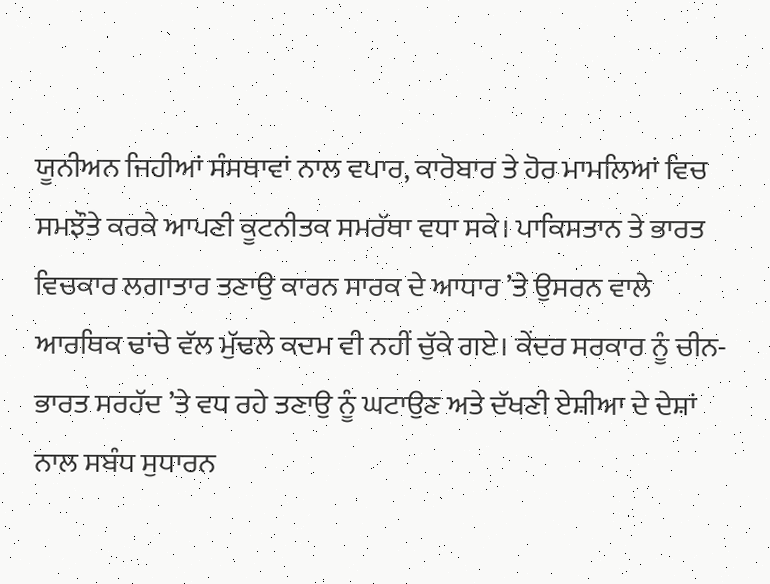ਯੂਨੀਅਨ ਜਿਹੀਆਂ ਸੰਸਥਾਵਾਂ ਨਾਲ ਵਪਾਰ, ਕਾਰੋਬਾਰ ਤੇ ਹੋਰ ਮਾਮਲਿਆਂ ਵਿਚ ਸਮਝੌਤੇ ਕਰਕੇ ਆਪਣੀ ਕੂਟਨੀਤਕ ਸਮਰੱਥਾ ਵਧਾ ਸਕੇ। ਪਾਕਿਸਤਾਨ ਤੇ ਭਾਰਤ ਵਿਚਕਾਰ ਲਗਾਤਾਰ ਤਣਾਉ ਕਾਰਨ ਸਾਰਕ ਦੇ ਆਧਾਰ ’ਤੇ ਉਸਰਨ ਵਾਲੇ ਆਰਥਿਕ ਢਾਂਚੇ ਵੱਲ ਮੁੱਢਲੇ ਕਦਮ ਵੀ ਨਹੀਂ ਚੁੱਕੇ ਗਏ। ਕੇਂਦਰ ਸਰਕਾਰ ਨੂੰ ਚੀਨ-ਭਾਰਤ ਸਰਹੱਦ ’ਤੇ ਵਧ ਰਹੇ ਤਣਾਉ ਨੂੰ ਘਟਾਉਣ ਅਤੇ ਦੱਖਣੀ ਏਸ਼ੀਆ ਦੇ ਦੇਸ਼ਾਂ ਨਾਲ ਸਬੰਧ ਸੁਧਾਰਨ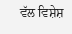ਵੱਲ ਵਿਸ਼ੇਸ਼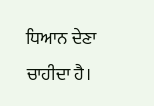ਧਿਆਨ ਦੇਣਾ ਚਾਹੀਦਾ ਹੈ।